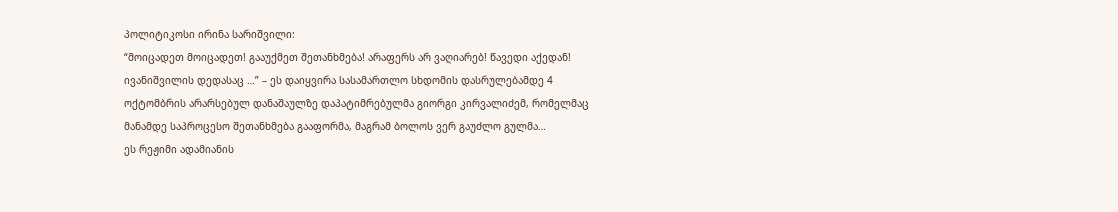პოლიტიკოსი ირინა სარიშვილი:
“მოიცადეთ მოიცადეთ! გააუქმეთ შეთანხმება! არაფერს არ ვაღიარებ! წავედი აქედან! ივანიშვილის დედასაც …” – ეს დაიყვირა სასამართლო სხდომის დასრულებამდე 4 ოქტომბრის არარსებულ დანაშაულზე დაპატიმრებულმა გიორგი კირვალიძემ, რომელმაც მანამდე საპროცესო შეთანხმება გააფორმა, მაგრამ ბოლოს ვერ გაუძლო გულმა…
ეს რეჟიმი ადამიანის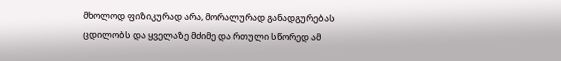მხოლოდ ფიზიკურად არა, მორალურად განადგურებას ცდილობს და ყველაზე მძიმე და რთული სწორედ ამ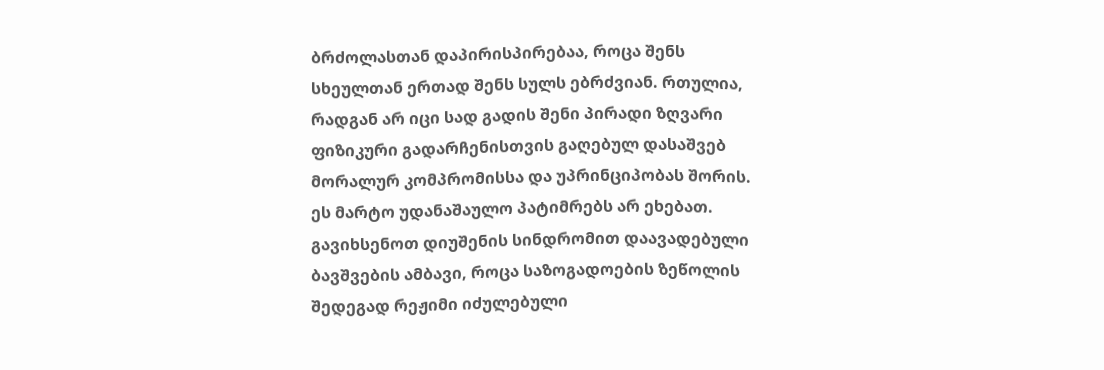ბრძოლასთან დაპირისპირებაა, როცა შენს სხეულთან ერთად შენს სულს ებრძვიან. რთულია, რადგან არ იცი სად გადის შენი პირადი ზღვარი ფიზიკური გადარჩენისთვის გაღებულ დასაშვებ მორალურ კომპრომისსა და უპრინციპობას შორის. ეს მარტო უდანაშაულო პატიმრებს არ ეხებათ. გავიხსენოთ დიუშენის სინდრომით დაავადებული ბავშვების ამბავი, როცა საზოგადოების ზეწოლის შედეგად რეჟიმი იძულებული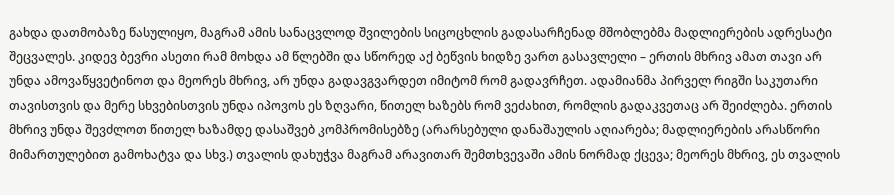გახდა დათმობაზე წასულიყო, მაგრამ ამის სანაცვლოდ შვილების სიცოცხლის გადასარჩენად მშობლებმა მადლიერების ადრესატი შეცვალეს. კიდევ ბევრი ასეთი რამ მოხდა ამ წლებში და სწორედ აქ ბეწვის ხიდზე ვართ გასავლელი – ერთის მხრივ ამათ თავი არ უნდა ამოვაწყვეტინოთ და მეორეს მხრივ, არ უნდა გადავგვარდეთ იმიტომ რომ გადავრჩეთ. ადამიანმა პირველ რიგში საკუთარი თავისთვის და მერე სხვებისთვის უნდა იპოვოს ეს ზღვარი, წითელ ხაზებს რომ ვეძახით, რომლის გადაკვეთაც არ შეიძლება. ერთის მხრივ უნდა შევძლოთ წითელ ხაზამდე დასაშვებ კომპრომისებზე (არარსებული დანაშაულის აღიარება; მადლიერების არასწორი მიმართულებით გამოხატვა და სხვ.) თვალის დახუჭვა მაგრამ არავითარ შემთხვევაში ამის ნორმად ქცევა; მეორეს მხრივ, ეს თვალის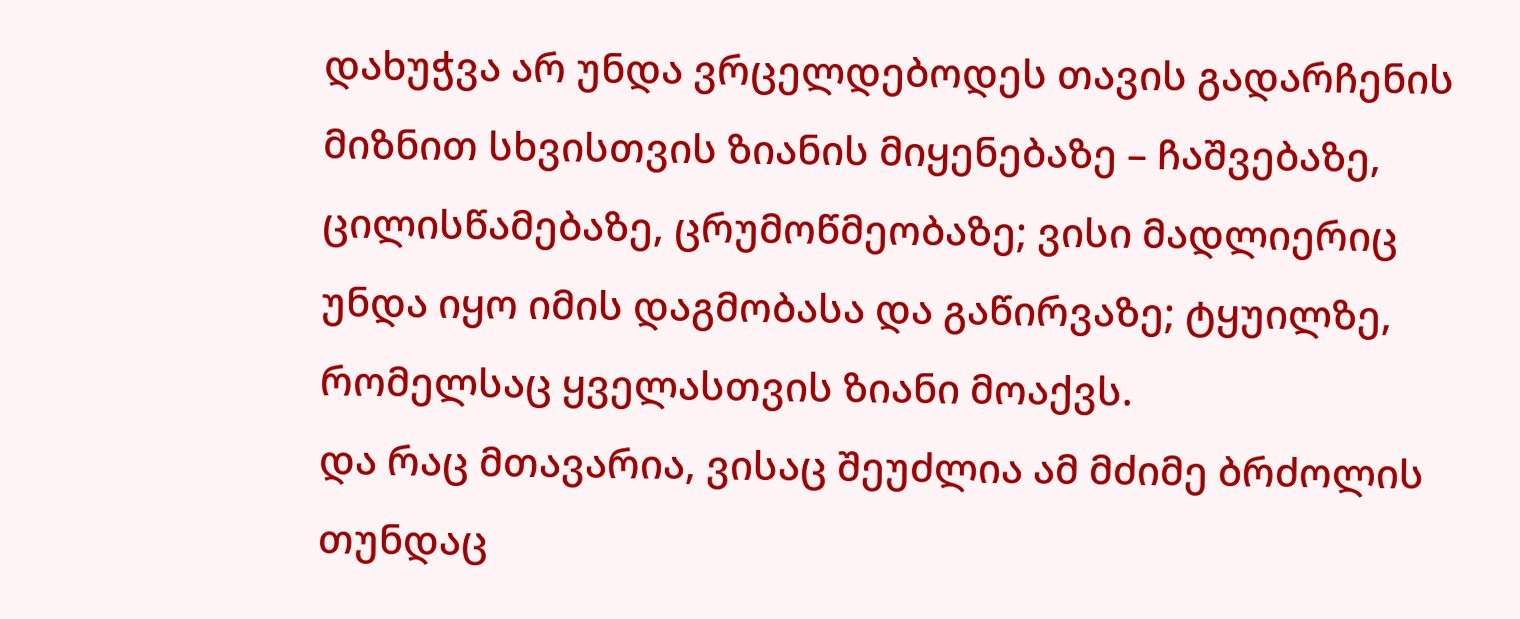დახუჭვა არ უნდა ვრცელდებოდეს თავის გადარჩენის მიზნით სხვისთვის ზიანის მიყენებაზე – ჩაშვებაზე, ცილისწამებაზე, ცრუმოწმეობაზე; ვისი მადლიერიც უნდა იყო იმის დაგმობასა და გაწირვაზე; ტყუილზე, რომელსაც ყველასთვის ზიანი მოაქვს.
და რაც მთავარია, ვისაც შეუძლია ამ მძიმე ბრძოლის თუნდაც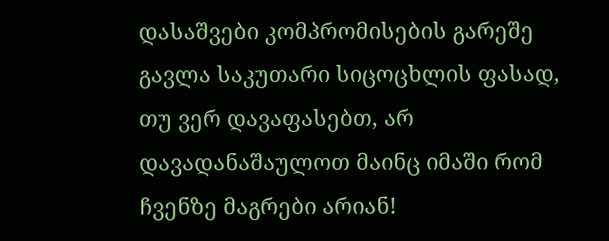დასაშვები კომპრომისების გარეშე გავლა საკუთარი სიცოცხლის ფასად, თუ ვერ დავაფასებთ, არ დავადანაშაულოთ მაინც იმაში რომ ჩვენზე მაგრები არიან!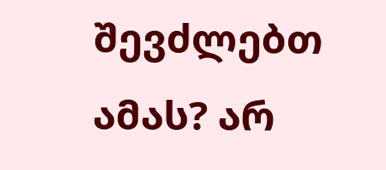შევძლებთ ამას? არ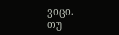ვიცი.
თუ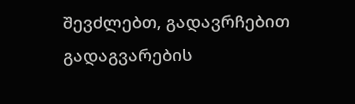შევძლებთ, გადავრჩებით გადაგვარების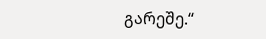გარეშე.“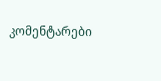კომენტარები